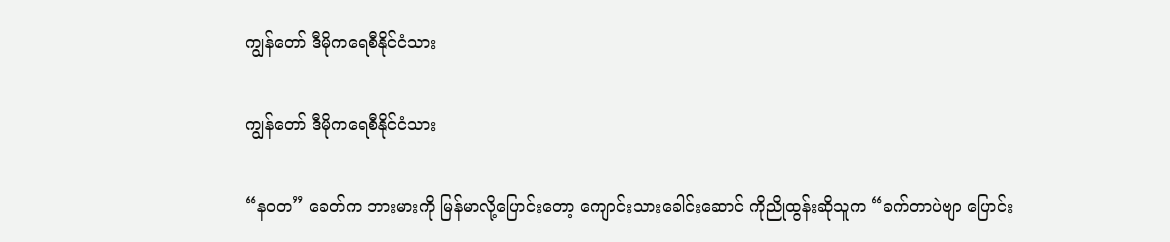ကျွန်တော် ဒီမိုကရေစီနိုင်ငံသား

ကျွန်တော် ဒီမိုကရေစီနိုင်ငံသား

“နဝတ” ခေတ်က ဘားမားကို မြန်မာလို့ပြောင်းတော့ ကျောင်းသားခေါင်းဆောင် ကိုညိုထွန်းဆိုသူက “ခက်တာပဲဗျာ ပြောင်း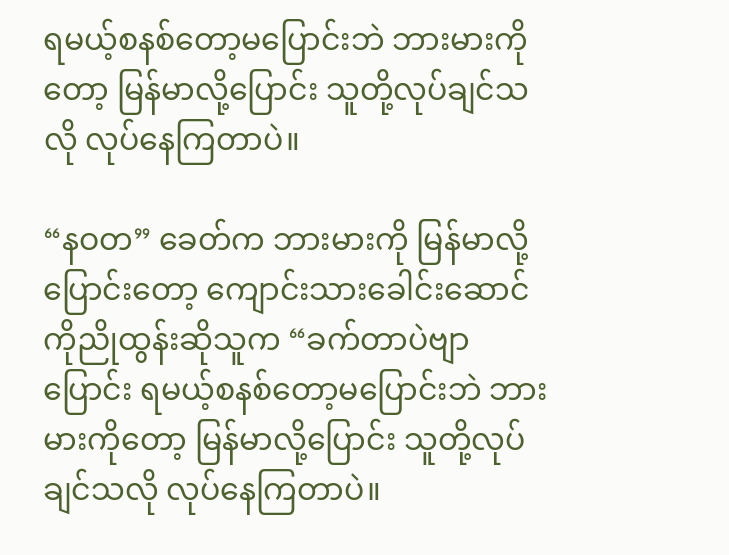ရမယ့်စနစ်တော့မပြောင်းဘဲ ဘားမားကိုတော့ မြန်မာလို့ပြောင်း သူတို့လုပ်ချင်သလို လုပ်နေကြတာပဲ။

“နဝတ” ခေတ်က ဘားမားကို မြန်မာလို့ပြောင်းတော့ ကျောင်းသားခေါင်းဆောင် ကိုညိုထွန်းဆိုသူက “ခက်တာပဲဗျာ ပြောင်း ရမယ့်စနစ်တော့မပြောင်းဘဲ ဘားမားကိုတော့ မြန်မာလို့ပြောင်း သူတို့လုပ်ချင်သလို လုပ်နေကြတာပဲ။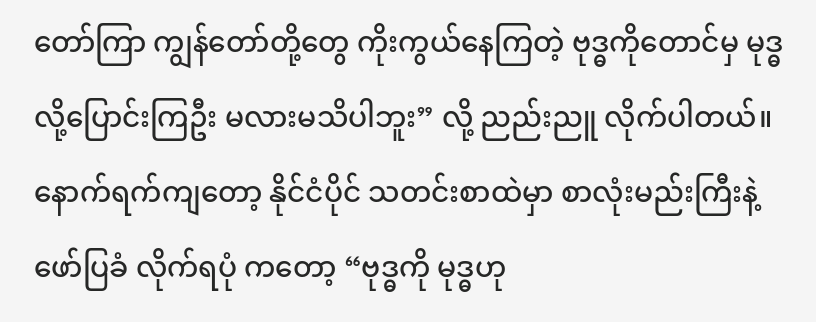တော်ကြာ ကျွန်တော်တို့တွေ ကိုးကွယ်နေကြတဲ့ ဗုဒ္ဓကိုတောင်မှ မုဒ္ဓလို့ပြောင်းကြဦး မလားမသိပါဘူး” လို့ ညည်းညူ လိုက်ပါတယ်။ နောက်ရက်ကျတော့ နိုင်ငံပိုင် သတင်းစာထဲမှာ စာလုံးမည်းကြီးနဲ့ ဖော်ပြခံ လိုက်ရပုံ ကတော့ “ဗုဒ္ဓကို မုဒ္ဓဟု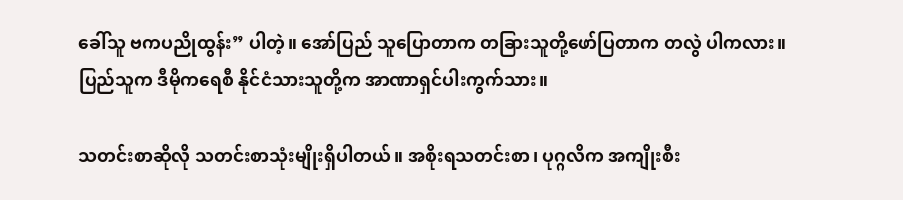ခေါ်သူ ဗကပညိုထွန်း” ပါတဲ့။ အော်ပြည် သူပြောတာက တခြားသူတို့ဖော်ပြတာက တလွဲ ပါကလား။ ပြည်သူက ဒီမိုကရေစီ နိုင်ငံသားသူတို့က အာဏာရှင်ပါးကွက်သား။

သတင်းစာဆိုလို သတင်းစာသုံးမျိုးရှိပါတယ်။ အစိုးရသတင်းစာ၊ ပုဂ္ဂလိက အကျိုးစီး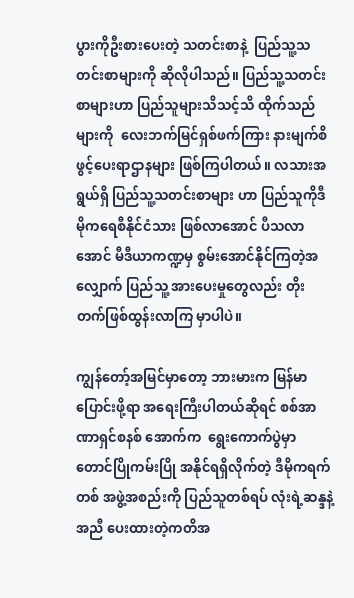ပွားကိုဦးစားပေးတဲ့ သတင်းစာနဲ့  ပြည်သူ့သတင်းစာများကို ဆိုလိုပါသည်။ ပြည်သူ့သတင်းစာများဟာ ပြည်သူများသိသင့်သိ ထိုက်သည်များကို  လေးဘက်မြင်ရှစ်ဖက်ကြား နားမျက်စိဖွင့်ပေးရာဌာနများ ဖြစ်ကြပါတယ်။ လသားအ ရွယ်ရှိ ပြည်သူ့သတင်းစာများ ဟာ ပြည်သူကိုဒီမိုကရေစီနိုင်ငံသား ဖြစ်လာအောင် ပီသလာအောင် မီဒီယာကဏ္ဍမှ စွမ်းအောင်နိုင်ကြတဲ့အလျှောက် ပြည်သူ့ အားပေးမှုတွေလည်း တိုးတက်ဖြစ်ထွန်းလာကြ မှာပါပဲ။

ကျွန်တော့်အမြင်မှာတော့ ဘားမားက မြန်မာပြောင်းဖို့ရာ အရေးကြီးပါတယ်ဆိုရင် စစ်အာဏာရှင်စနစ် အောက်က  ရွေးကောက်ပွဲမှာ တောင်ပြိုကမ်းပြို အနိုင်ရရှိလိုက်တဲ့ ဒီမိုကရက်တစ် အဖွဲ့အစည်းကို ပြည်သူတစ်ရပ် လုံးရဲ့ဆန္ဒနဲ့ အညီ ပေးထားတဲ့ကတိအ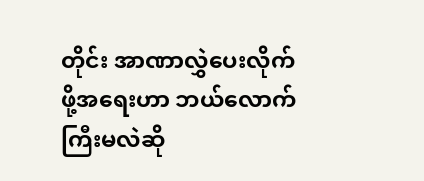တိုင်း အာဏာလွှဲပေးလိုက်ဖို့အရေးဟာ ဘယ်လောက် ကြီးမလဲဆို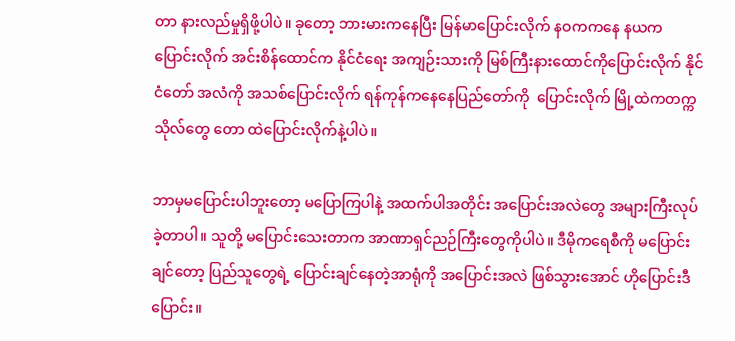တာ နားလည်မှုရှိဖို့ပါပဲ။ ခုတော့ ဘားမားကနေပြီး မြန်မာပြောင်းလိုက် နဝကကနေ နယက ပြောင်းလိုက် အင်းစိန်ထောင်က နိုင်ငံရေး အကျဉ်းသားကို မြစ်ကြီးနားထောင်ကိုပြောင်းလိုက် နိုင်ငံတော် အလံကို အသစ်ပြောင်းလိုက် ရန်ကုန်ကနေနေပြည်တော်ကို  ပြောင်းလိုက် မြို့ထဲကတက္ကသိုလ်တွေ တော ထဲပြောင်းလိုက်နဲ့ပါပဲ။

ဘာမှမပြောင်းပါဘူးတော့ မပြောကြပါနဲ့ အထက်ပါအတိုင်း အပြောင်းအလဲတွေ အများကြီးလုပ်ခဲ့တာပါ။ သူတို့ မပြောင်းသေးတာက အာဏာရှင်ညဉ်ကြီးတွေကိုပါပဲ။ ဒီမိုကရေစီကို မပြောင်းချင်တော့ ပြည်သူတွေရဲ့ ပြောင်းချင်နေတဲ့အာရုံကို အပြောင်းအလဲ ဖြစ်သွားအောင် ဟိုပြောင်းဒီပြောင်း။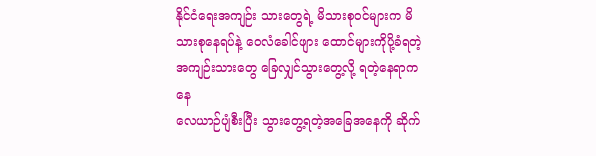နိုင်ငံရေးအကျဉ်း သားတွေရဲ့ မိသားစုဝင်များက မိသားစုနေရပ်နဲ့ ဝေလံခေါင်ဖျား ထောင်များကိုပို့ခံရတဲ့ အကျဉ်းသားတွေ ခြေလျှင်သွားတွေ့လို့ ရတဲ့နေရာကနေ
လေယာဉ်ပျံစီးပြီး သွားတွေ့ရတဲ့အခြေအနေကို ဆိုက်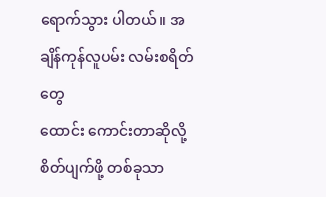ရောက်သွား ပါတယ်။ အချိန်ကုန်လူပမ်း လမ်းစရိတ်တွေ
ထောင်း ကောင်းတာဆိုလို့ စိတ်ပျက်ဖို့ တစ်ခုသာ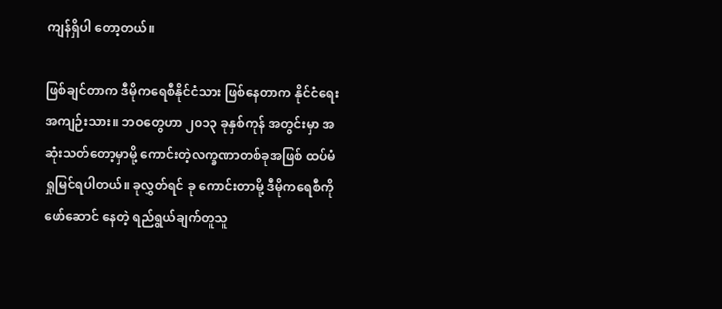ကျန်ရှိပါ တော့တယ်။

ဖြစ်ချင်တာက ဒီမိုကရေစီနိုင်ငံသား ဖြစ်နေတာက နိုင်ငံရေးအကျဉ်းသား။ ဘဝတွေဟာ ၂၀၁၃ ခုနှစ်ကုန် အတွင်းမှာ အဆုံးသတ်တော့မှာမို့ ကောင်းတဲ့လက္ခဏာတစ်ခုအဖြစ် ထပ်မံရှုမြင်ရပါတယ်။ ခုလွှတ်ရင် ခု ကောင်းတာမို့ ဒီမိုကရေစီကို ဖော်ဆောင် နေတဲ့ ရည်ရွယ်ချက်တူသူ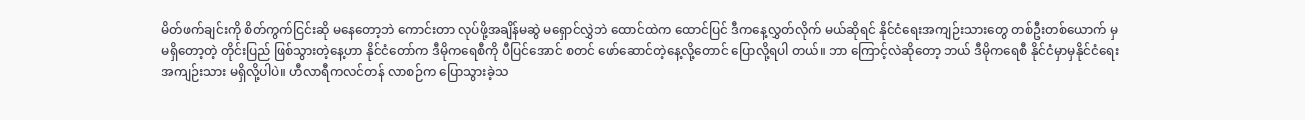မိတ်ဖက်ချင်းကို စိတ်ကွက်ငြင်းဆို မနေတော့ဘဲ ကောင်းတာ လုပ်ဖို့အချိန်မဆွဲ မရှောင်လွှဲဘဲ ထောင်ထဲက ထောင်ပြင် ဒီကနေ့လွှတ်လိုက် မယ်ဆိုရင် နိုင်ငံရေးအကျဉ်းသားတွေ တစ်ဦးတစ်ယောက် မှ မရှိတော့တဲ့ တိုင်းပြည် ဖြစ်သွားတဲ့နေ့ဟာ နိုင်ငံတော်က ဒီမိုကရေစီကို ပီပြင်အောင် စတင် ဖော်ဆောင်တဲ့နေ့လို့တောင် ပြောလို့ရပါ တယ်။ ဘာ ကြောင့်လဲဆိုတော့ ဘယ် ဒီမိုကရေစီ နိုင်ငံမှာမှနိုင်ငံရေးအကျဉ်းသား မရှိလို့ပါပဲ။ ဟီလာရီကလင်တန် လာစဉ်က ပြောသွားခဲ့သ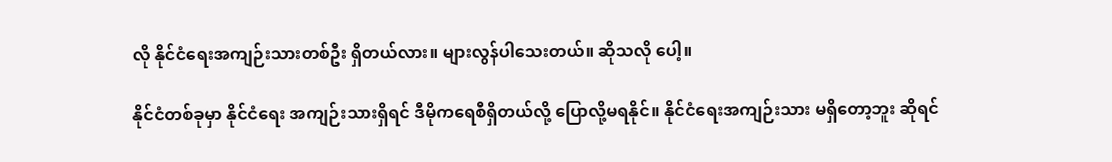လို နိုင်ငံရေးအကျဉ်းသားတစ်ဦး ရှိတယ်လား။ များလွန်ပါသေးတယ်။ ဆိုသလို ပေါ့။

နိုင်ငံတစ်ခုမှာ နိုင်ငံရေး အကျဉ်းသားရှိရင် ဒီမိုကရေစီရှိတယ်လို့ ပြောလို့မရနိုင်။ နိုင်ငံရေးအကျဉ်းသား မရှိတော့ဘူး ဆိုရင်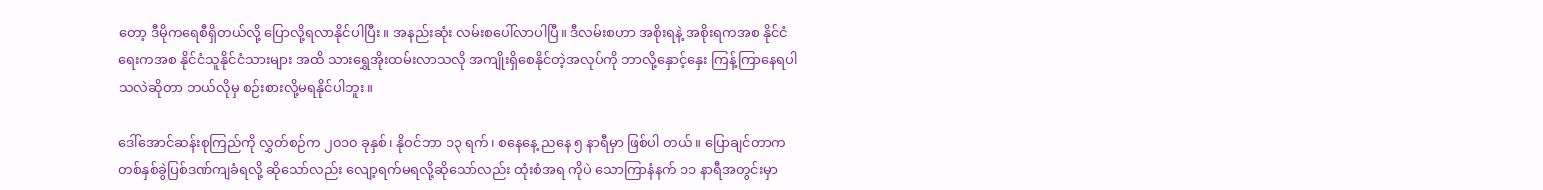တော့ ဒီမိုကရေစီရှိတယ်လို့ ပြောလို့ရလာနိုင်ပါပြီး။ အနည်းဆုံး လမ်းစပေါ်လာပါပြီ။ ဒီလမ်းစဟာ အစိုးရနဲ့ အစိုးရကအစ နိုင်ငံရေးကအစ နိုင်ငံသူနိုင်ငံသားများ အထိ သားရွှေအိုးထမ်းလာသလို အကျိုးရှိစေနိုင်တဲ့အလုပ်ကို ဘာလို့နှောင့်နှေး ကြန့်ကြာနေရပါသလဲဆိုတာ ဘယ်လိုမှ စဉ်းစားလို့မရနိုင်ပါဘူး။

ဒေါ်အောင်ဆန်းစုကြည်ကို လွှတ်စဉ်က ၂၀၁၀ ခုနှစ်၊ နိုဝင်ဘာ ၁၃ ရက်၊ စနေနေ့ ညနေ ၅ နာရီမှာ ဖြစ်ပါ တယ်။ ပြောချင်တာက တစ်နှစ်ခွဲပြစ်ဒဏ်ကျခံရလို့ ဆိုသော်လည်း လျော့ရက်မရလို့ဆိုသော်လည်း ထုံးစံအရ ကိုပဲ သောကြာနံနက် ၁၁ နာရီအတွင်းမှာ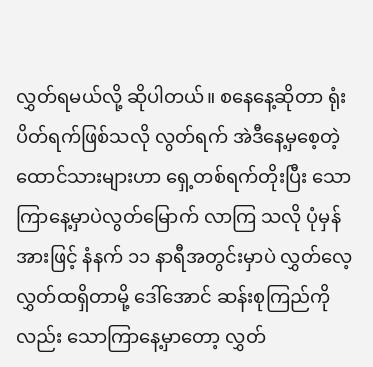လွှတ်ရမယ်လို့ ဆိုပါတယ်။ စနေနေ့ဆိုတာ ရုံးပိတ်ရက်ဖြစ်သလို လွတ်ရက် အဲဒီနေ့မှစေ့တဲ့ ထောင်သားများဟာ ရှေ့တစ်ရက်တိုးပြီး သောကြာနေ့မှာပဲလွတ်မြောက် လာကြ သလို ပုံမှန်အားဖြင့် နံနက် ၁၁ နာရီအတွင်းမှာပဲ လွှတ်လေ့လွှတ်ထရှိတာမို့ ဒေါ်အောင် ဆန်းစုကြည်ကိုလည်း သောကြာနေ့မှာတော့ လွှတ်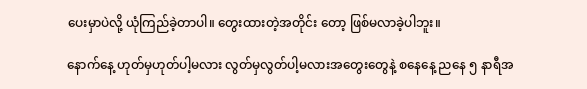ပေးမှာပဲလို့ ယုံကြည်ခဲ့တာပါ။ တွေးထားတဲ့အတိုင်း တော့ ဖြစ်မလာခဲ့ပါဘူး။

နောက်နေ့ ဟုတ်မှဟုတ်ပါ့မလား လွတ်မှလွတ်ပါ့မလားအတွေးတွေနဲ့ စနေနေ့ ညနေ ၅ နာရီအ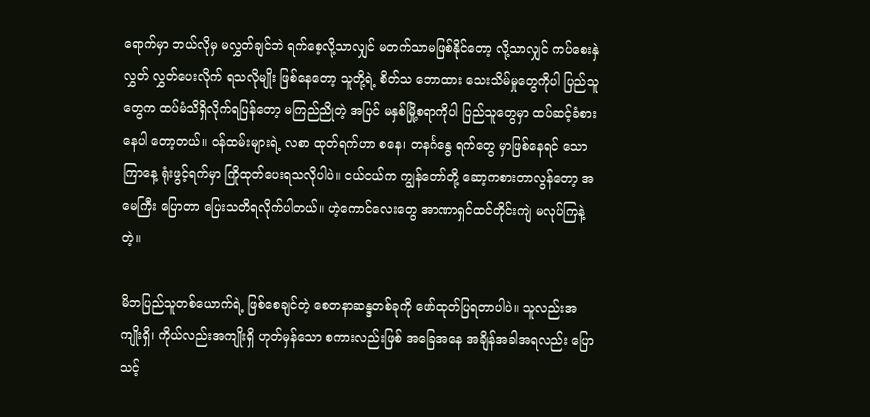ရောက်မှာ ဘယ်လိုမှ မလွှတ်ချင်ဘဲ ရက်စေ့လို့သာလျှင် မတက်သာမဖြစ်နိုင်တော့ လို့သာလျှင် ကပ်စေးနှဲလွှတ် လွှတ်ပေးလိုက် ရသလိုမျိုး ဖြစ်နေတော့ သူတို့ရဲ့ စိတ်သ ဘောထား သေးသိမ်မှုတွေကိုပါ ပြည်သူတွေက ထပ်မံသိရှိလိုက်ရပြန်တော့ မကြည်ညိုတဲ့ အပြင် မနှစ်မြို့စရာကိုပါ ပြည်သူတွေမှာ ထပ်ဆင့်ခံစားနေပါ တော့တယ်။ ၀န်ထမ်းများရဲ့ လစာ ထုတ်ရက်ဟာ စနေ၊ တနင်္ဂနွေ ရက်တွေ မှာဖြစ်နေရင် သောကြာနေ့ ရုံးဖွင့်ရက်မှာ ကြိုထုတ်ပေးရသလိုပါပဲ။ ငယ်ငယ်က ကျွန်တော်တို့ ဆော့ကစားတာလွန်တော့ အမေကြီး ပြောတာ ပြေးသတိရလိုက်ပါတယ်။ ဟဲ့ကောင်လေးတွေ အာဏာရှင်ထင်တိုင်းကျဲ မလုပ်ကြနဲ့တဲ့။

မိဘပြည်သူတစ်ယောက်ရဲ့ ဖြစ်စေချင်တဲ့ စေတနာဆန္ဒတစ်ခုကို ဖော်ထုတ်ပြရတာပါပဲ။ သူလည်းအကျိုးရှိ၊ ကိုယ်လည်းအကျိုးရှိ ဟုတ်မှန်သော စကားလည်းဖြစ် အခြေအနေ အချိန်အခါအရလည်း ပြောသင့်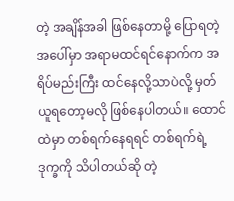တဲ့ အချိန်အခါ ဖြစ်နေတာမို့ ပြောရတဲ့အပေါ်မှာ အရာမထင်ရင်နောက်က အရိပ်မည်းကြီး ထင်နေလို့သာပဲလို့ မှတ်ယူရတော့မလို ဖြစ်နေပါတယ်။ ထောင်ထဲမှာ တစ်ရက်နေရရင် တစ်ရက်ရဲ့ဒုက္ခကို သိပါတယ်ဆို တဲ့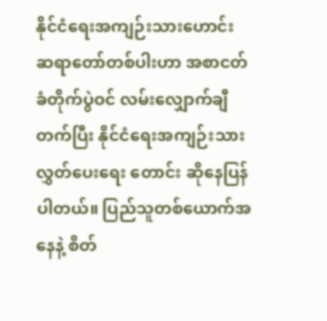နိုင်ငံရေးအကျဉ်းသားဟောင်း ဆရာတော်တစ်ပါးဟာ အစာငတ်ခံတိုက်ပွဲဝင် လမ်းလျှောက်ချီတက်ပြီး နိုင်ငံရေးအကျဉ်းသား လွှတ်ပေးရေး တောင်း ဆိုနေပြန်ပါတယ်။ ပြည်သူတစ်ယောက်အနေနဲ့ စိတ်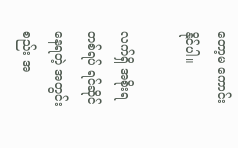တော့မ ကောင်းနိုင်ပါ။

လက်ရှိ အစိုးရတစ်ရပ် ရင်ဆိုင်နေရတဲ့ အတွင်းစည်း အ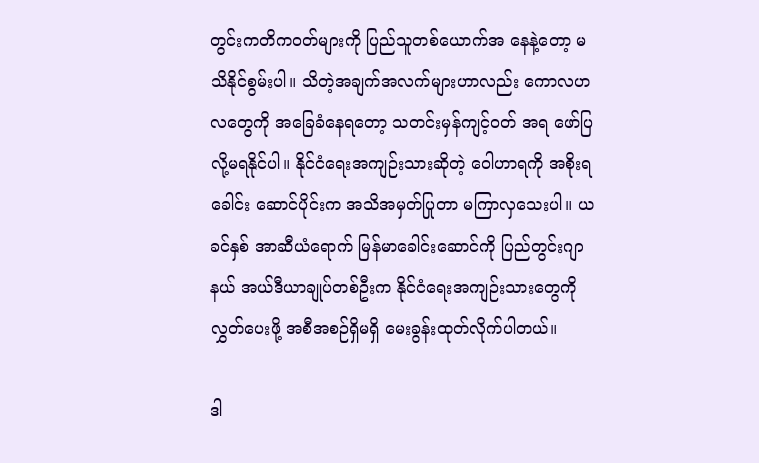တွင်းကတိကဝတ်များကို ပြည်သူတစ်ယောက်အ နေနဲ့တော့ မသိနိုင်စွမ်းပါ။ သိတဲ့အချက်အလက်များဟာလည်း ကောလဟလတွေကို အခြေခံနေရတော့ သတင်းမှန်ကျင့်ဝတ် အရ ဖော်ပြလို့မရနိုင်ပါ။ နိုင်ငံရေးအကျဉ်းသားဆိုတဲ့ ဝေါဟာရကို အစိုးရခေါင်း ဆောင်ပိုင်းက အသိအမှတ်ပြုတာ မကြာလှသေးပါ။ ယခင်နှစ် အာဆီယံရောက် မြန်မာခေါင်းဆောင်ကို ပြည်တွင်းဂျာနယ် အယ်ဒီယာချုပ်တစ်ဦးက နိုင်ငံရေးအကျဉ်းသားတွေကိုလွှတ်ပေးဖို့ အစီအစဉ်ရှိမရှိ မေးခွန်းထုတ်လိုက်ပါတယ်။

ဒါ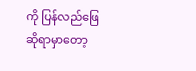ကို ပြန်လည်ဖြေဆိုရာမှာတော့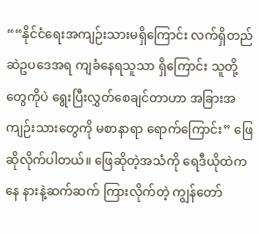““နိုင်ငံရေးအကျဉ်းသားမရှိကြောင်း လက်ရှိတည်ဆဲဥပဒေအရ ကျခံနေရသူသာ ရှိကြောင်း သူတို့တွေကိုပဲ ရွေးပြီးလွှတ်စေချင်တာဟာ အခြားအကျဉ်းသားတွေကို မစာနာရာ ရောက်ကြောင်း” ဖြေဆိုလိုက်ပါတယ်။ ဖြေဆိုတဲ့အသံကို ရေဒီယိုထဲကနေ နားနဲ့ဆက်ဆက် ကြားလိုက်တဲ့ ကျွန်တော်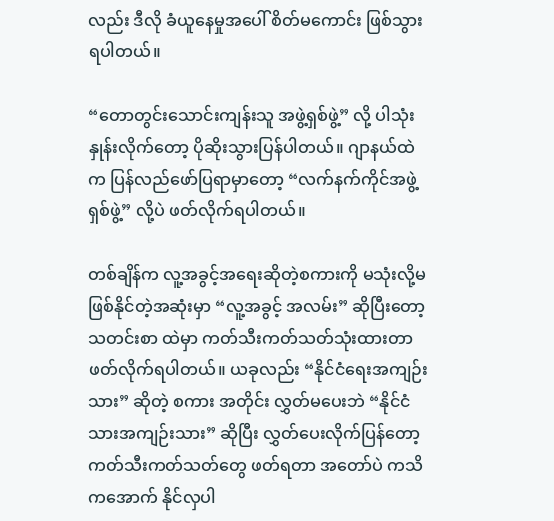လည်း ဒီလို ခံယူနေမှုအပေါ် စိတ်မကောင်း ဖြစ်သွားရပါတယ်။

“တောတွင်းသောင်းကျန်းသူ အဖွဲ့ရှစ်ဖွဲ့” လို့ ပါသုံးနှုန်းလိုက်တော့ ပိုဆိုးသွားပြန်ပါတယ်။ ဂျာနယ်ထဲက ပြန်လည်ဖော်ပြရာမှာတော့ “လက်နက်ကိုင်အဖွဲ့ရှစ်ဖွဲ့” လို့ပဲ ဖတ်လိုက်ရပါတယ်။

တစ်ချိန်က လူ့အခွင့်အရေးဆိုတဲ့စကားကို မသုံးလို့မဖြစ်နိုင်တဲ့အဆုံးမှာ “လူ့အခွင့် အလမ်း” ဆိုပြီးတော့ သတင်းစာ ထဲမှာ ကတ်သီးကတ်သတ်သုံးထားတာ ဖတ်လိုက်ရပါတယ်။ ယခုလည်း “နိုင်ငံရေးအကျဉ်းသား” ဆိုတဲ့ စကား အတိုင်း လွှတ်မပေးဘဲ “နိုင်ငံသားအကျဉ်းသား” ဆိုပြီး လွှတ်ပေးလိုက်ပြန်တော့ ကတ်သီးကတ်သတ်တွေ ဖတ်ရတာ အတော်ပဲ ကသိကအောက် နိုင်လှပါ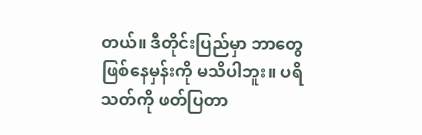တယ်။ ဒီတိုင်းပြည်မှာ ဘာတွေ ဖြစ်နေမှန်းကို မသိပါဘူး။ ပရိသတ်ကို ဖတ်ပြတာ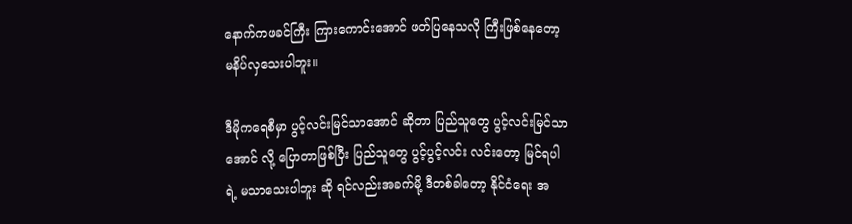နောက်ကဖခင်ကြီး ကြားကောင်းအောင် ဖတ်ပြနေသလို ကြီးဖြစ်နေတော့ မနိပ်လှသေးပါဘူး။

ဒီမိုကရေစီမှာ ပွင့်လင်းမြင်သာအောင် ဆိုတာ ပြည်သူတွေ ပွင့်လင်းမြင်သာအောင် လို့ ပြောတာဖြစ်ပြီး ပြည်သူတွေ ပွင့်ပွင့်လင်း လင်းတော့ မြင်ရပါရဲ့ မသာသေးပါဘူး ဆို ရင်လည်းအခက်မို့ ဒီတစ်ခါတော့ နိုင်ငံရေး အ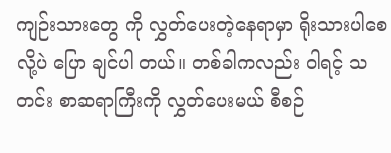ကျဉ်းသားတွေ ကို လွှတ်ပေးတဲ့နေရာမှာ ရိုးသားပါစေလို့ပဲ ပြော ချင်ပါ တယ်။ တစ်ခါကလည်း ၀ါရင့် သတင်း စာဆရာကြီးကို လွှတ်ပေးမယ် စီစဉ်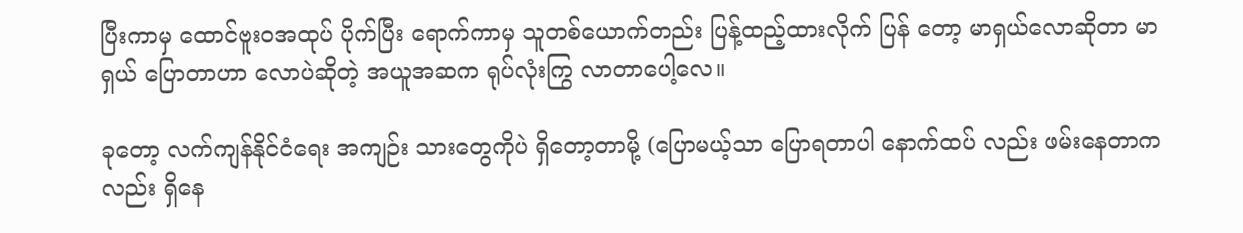ပြီးကာမှ ထောင်ဗူးဝအထုပ် ပိုက်ပြီး ရောက်ကာမှ သူတစ်ယောက်တည်း ပြန့်ထည့်ထားလိုက် ပြန် တော့ မာရှယ်လောဆိုတာ မာရှယ် ပြောတာဟာ လောပဲဆိုတဲ့ အယူအဆက ရုပ်လုံးကြွ လာတာပေါ့လေ။

ခုတော့ လက်ကျန်နိုင်ငံရေး အကျဉ်း သားတွေကိုပဲ ရှိတော့တာမို့ (ပြောမယ့်သာ ပြောရတာပါ နောက်ထပ် လည်း ဖမ်းနေတာကလည်း ရှိနေ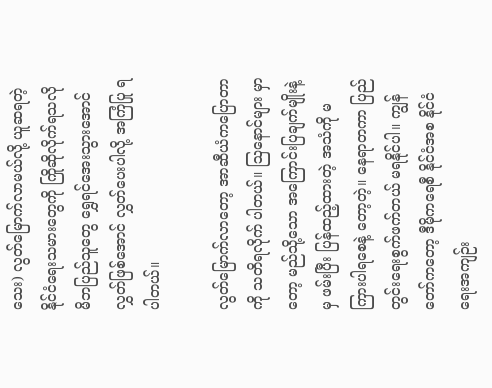သေး) လွတ်မြောက်လာမယ်လို့ ယူဆရတဲ့ နိုင်ငံရေးသမားတွေကို ကြိုဆိုလိုက်ရသလို မိဘပြည်သူတွေ ရွှေရင်အေးသွားအောင် လွှတ်ဖြစ်အောင် လွှတ်ပေးပါလို့ အကြံပြု ရပါတယ်။

လွတ်မြောက်လာတော့ အာဆီယံကပြောတာကို သတိရလိုက် ပါတယ်။ ဩနောင်များ မှာတော့ မည်သို့သော အကြောင်းပြချက်မျိုးနဲ့မှ ဖမ်းပြီး ပြန်ထည့်ထားတဲ့ အသံကို မကြားပါရစေနဲ့ တော့တဲ့။ နေရာတကာ ပြည်တွင်းရေးစွက်ဖက်တယ် မရနိုင်ပါ။ ကျွန်တော်ကတော့ ဒီမိုကရေစီ နိုင်ငံအစ နိုင်ငံရေးအကျဉ်း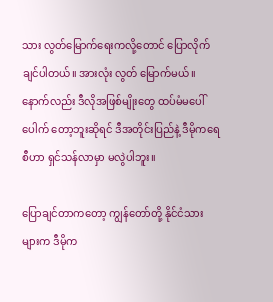သား လွတ်မြောက်ရေးကလို့တောင် ပြောလိုက်ချင်ပါတယ်။ အားလုံး လွတ် မြောက်မယ်။ နောက်လည်း ဒီလိုအဖြစ်မျိုးတွေ ထပ်မံမပေါ်ပေါက် တော့ဘူးဆိုရင် ဒီအတိုင်းပြည်နဲ့ ဒီမိုကရေစီဟာ ရှင်သန်လာမှာ မလွဲပါဘူး။

ပြောချင်တာကတော့ ကျွန်တော်တို့ နိုင်ငံသားများက ဒီမိုက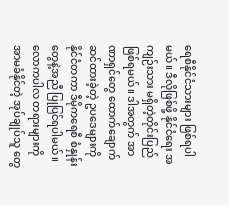ရေစီနိုင်ငံသားများ ဖြစ်ရပါမယ်။ ဒီလိုဖြစ်ဖို့ နိုင်ငံရေး အကျဉ်းသား မရှိတဲ့တိုင်းပြည်ဖြစ်ရမယ်။ ဒါအတွက် အာဏာရှင်တွေ ထောက်ချောက်ဆင်ထားခဲ့တဲ့ ဥပဒေများကို နိုင်ငံတကာ ဒီမိုကရေစီ စံနှုန်းတွေနဲ့အညီ ပြုပြင်ရပါမယ်။ လောကပါလ တရားများကို အာမခံနိုင်တဲ့ အုပ်ချုပ်သူ တွေ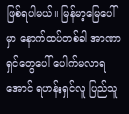ဖြစ်ရပါမယ်။ မြန်မာ့မြေပေါ်မှာ နောက်ထပ်တစ်ခါ အာဏာရှင်တွေပေါ် ပေါက်မလာရအောင် ရဟန်းရှင်လူ ပြည်သူ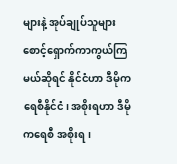များနဲ့ အုပ်ချုပ်သူများ စောင့်ရှောက်ကာကွယ်ကြမယ်ဆိုရင် နိုင်ငံဟာ ဒီမိုကရေစီနိုင်ငံ၊ အစိုးရဟာ ဒီမိုကရေစီ အစိုးရ၊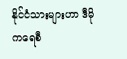နိုင်ငံသားများဟာ ဒီမိုကရေစီ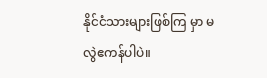နိုင်ငံသားများဖြစ်ကြ မှာ မလွဲဧကန်ပါပဲ။